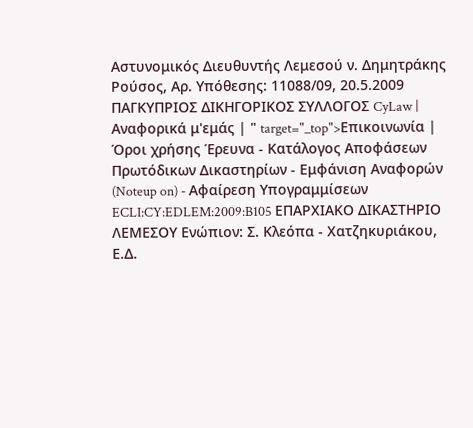Αστυνομικός Διευθυντής Λεμεσού ν. Δημητράκης Ρούσος, Αρ. Υπόθεσης: 11088/09, 20.5.2009 ΠΑΓΚΥΠΡΙΟΣ ΔΙΚΗΓΟΡΙΚΟΣ ΣΥΛΛΟΓΟΣ CyLaw | Αναφορικά μ'εμάς | " target="_top">Επικοινωνία | Όροι χρήσης Έρευνα - Κατάλογος Αποφάσεων Πρωτόδικων Δικαστηρίων - Εμφάνιση Αναφορών (Noteup on) - Αφαίρεση Υπογραμμίσεων ECLI:CY:EDLEM:2009:B105 ΕΠΑΡΧΙΑΚΟ ΔΙΚΑΣΤΗΡΙΟ ΛΕΜΕΣΟΥ Ενώπιον: Σ. Κλεόπα - Χατζηκυριάκου, Ε.Δ.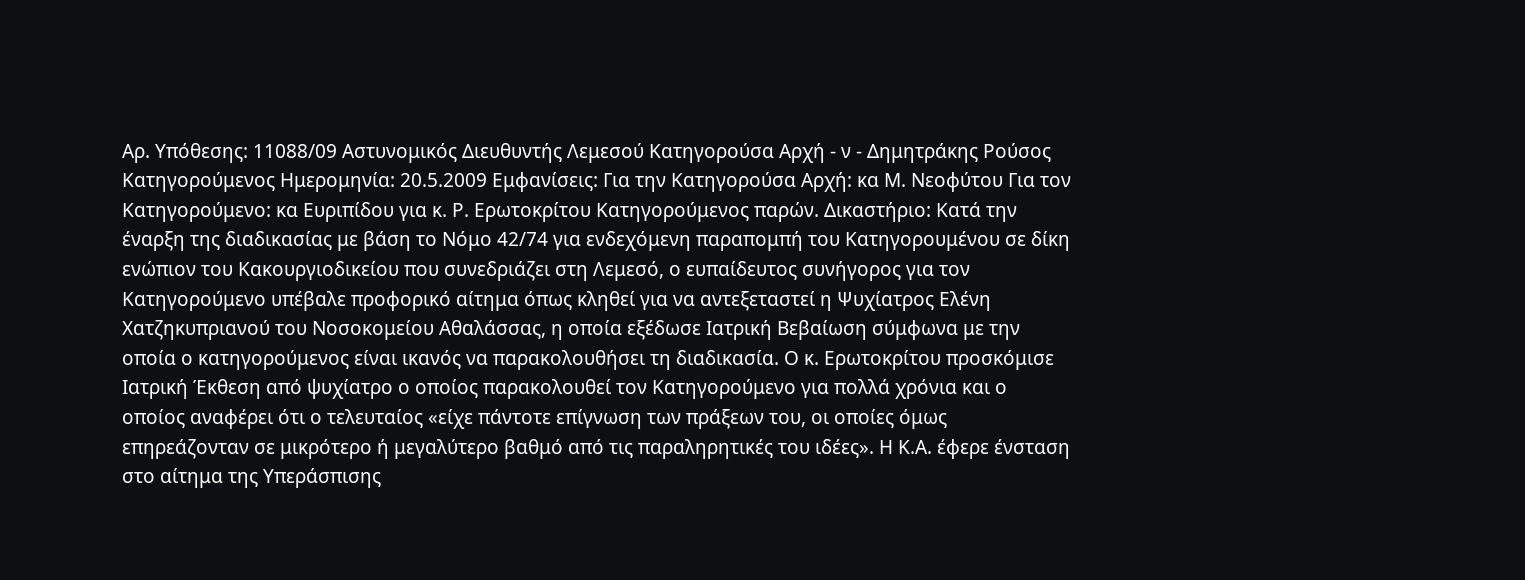Αρ. Υπόθεσης: 11088/09 Αστυνομικός Διευθυντής Λεμεσού Κατηγορούσα Αρχή - ν - Δημητράκης Ρούσος Κατηγορούμενος Ημερομηνία: 20.5.2009 Εμφανίσεις: Για την Κατηγορούσα Αρχή: κα Μ. Νεοφύτου Για τον Κατηγορούμενο: κα Ευριπίδου για κ. Ρ. Ερωτοκρίτου Κατηγορούμενος παρών. Δικαστήριο: Κατά την έναρξη της διαδικασίας με βάση το Νόμο 42/74 για ενδεχόμενη παραπομπή του Κατηγορουμένου σε δίκη ενώπιον του Κακουργιοδικείου που συνεδριάζει στη Λεμεσό, ο ευπαίδευτος συνήγορος για τον Κατηγορούμενο υπέβαλε προφορικό αίτημα όπως κληθεί για να αντεξεταστεί η Ψυχίατρος Ελένη Χατζηκυπριανού του Νοσοκομείου Αθαλάσσας, η οποία εξέδωσε Ιατρική Βεβαίωση σύμφωνα με την οποία ο κατηγορούμενος είναι ικανός να παρακολουθήσει τη διαδικασία. Ο κ. Ερωτοκρίτου προσκόμισε Ιατρική Έκθεση από ψυχίατρο ο οποίος παρακολουθεί τον Κατηγορούμενο για πολλά χρόνια και ο οποίος αναφέρει ότι ο τελευταίος «είχε πάντοτε επίγνωση των πράξεων του, οι οποίες όμως επηρεάζονταν σε μικρότερο ή μεγαλύτερο βαθμό από τις παραληρητικές του ιδέες». Η Κ.Α. έφερε ένσταση στο αίτημα της Υπεράσπισης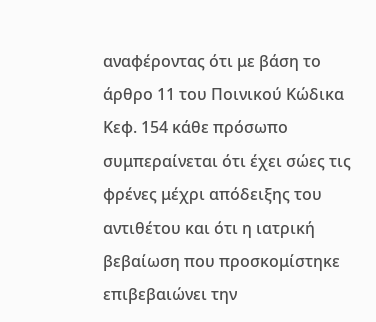αναφέροντας ότι με βάση το άρθρο 11 του Ποινικού Κώδικα Κεφ. 154 κάθε πρόσωπο συμπεραίνεται ότι έχει σώες τις φρένες μέχρι απόδειξης του αντιθέτου και ότι η ιατρική βεβαίωση που προσκομίστηκε επιβεβαιώνει την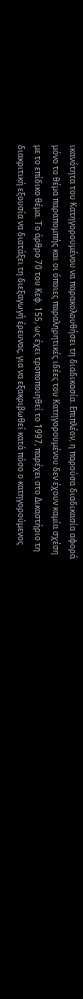ικανότητα του Κατηγορουμένου να παρακολουθήσει τη διαδικασία. Επιπλέον, η παρούσα διαδικασία αφορά μόνο το θέμα παραπομπής και οι όποιες παραληρητικές ιδέες του Κατηγορουμένου δεν έχουν καμία σχέση με το επίδικο θέμα. Το άρθρο 70 του Κεφ. 155, ως έχει τροποποιηθεί το 1997, παρέχει στο Δικαστήριο τη διακριτική εξουσία να διατάξει τη διεξαγωγή έρευνας, για να εξακριβωθεί κατά πόσο ο κατηγορούμενος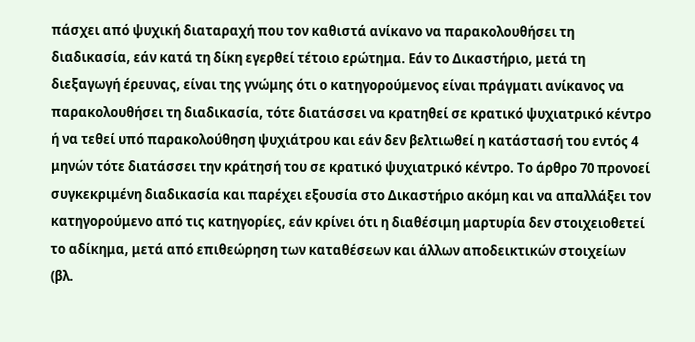πάσχει από ψυχική διαταραχή που τον καθιστά ανίκανο να παρακολουθήσει τη διαδικασία, εάν κατά τη δίκη εγερθεί τέτοιο ερώτημα. Εάν το Δικαστήριο, μετά τη διεξαγωγή έρευνας, είναι της γνώμης ότι ο κατηγορούμενος είναι πράγματι ανίκανος να παρακολουθήσει τη διαδικασία, τότε διατάσσει να κρατηθεί σε κρατικό ψυχιατρικό κέντρο ή να τεθεί υπό παρακολούθηση ψυχιάτρου και εάν δεν βελτιωθεί η κατάστασή του εντός 4 μηνών τότε διατάσσει την κράτησή του σε κρατικό ψυχιατρικό κέντρο. Το άρθρο 70 προνοεί συγκεκριμένη διαδικασία και παρέχει εξουσία στο Δικαστήριο ακόμη και να απαλλάξει τον κατηγορούμενο από τις κατηγορίες, εάν κρίνει ότι η διαθέσιμη μαρτυρία δεν στοιχειοθετεί το αδίκημα, μετά από επιθεώρηση των καταθέσεων και άλλων αποδεικτικών στοιχείων (βλ.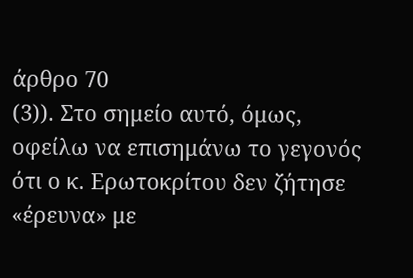άρθρο 70
(3)). Στο σημείο αυτό, όμως, οφείλω να επισημάνω το γεγονός ότι ο κ. Ερωτοκρίτου δεν ζήτησε «έρευνα» με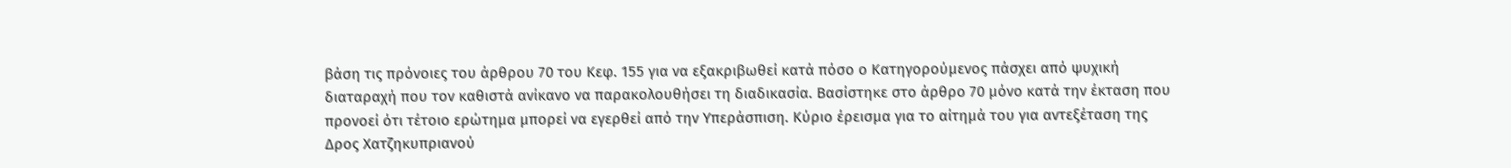βάση τις πρόνοιες του άρθρου 70 του Κεφ. 155 για να εξακριβωθεί κατά πόσο ο Κατηγορούμενος πάσχει από ψυχική διαταραχή που τον καθιστά ανίκανο να παρακολουθήσει τη διαδικασία. Βασίστηκε στο άρθρο 70 μόνο κατά την έκταση που προνοεί ότι τέτοιο ερώτημα μπορεί να εγερθεί από την Υπεράσπιση. Κύριο έρεισμα για το αίτημά του για αντεξέταση της Δρος Χατζηκυπριανού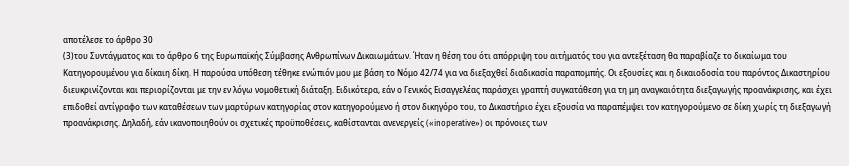αποτέλεσε το άρθρο 30
(3)του Συντάγματος και το άρθρο 6 της Ευρωπαϊκής Σύμβασης Ανθρωπίνων Δικαιωμάτων. Ήταν η θέση του ότι απόρριψη του αιτήματός του για αντεξέταση θα παραβίαζε το δικαίωμα του Κατηγορουμένου για δίκαιη δίκη. Η παρούσα υπόθεση τέθηκε ενώπιόν μου με βάση το Νόμο 42/74 για να διεξαχθεί διαδικασία παραπομπής. Οι εξουσίες και η δικαιοδοσία του παρόντος Δικαστηρίου διευκρινίζονται και περιορίζονται με την εν λόγω νομοθετική διάταξη. Ειδικότερα, εάν ο Γενικός Εισαγγελέας παράσχει γραπτή συγκατάθεση για τη μη αναγκαιότητα διεξαγωγής προανάκρισης, και έχει επιδοθεί αντίγραφο των καταθέσεων των μαρτύρων κατηγορίας στον κατηγορούμενο ή στον δικηγόρο του, το Δικαστήριο έχει εξουσία να παραπέμψει τον κατηγορούμενο σε δίκη χωρίς τη διεξαγωγή προανάκρισης. Δηλαδή, εάν ικανοποιηθούν οι σχετικές προϋποθέσεις, καθίστανται ανενεργείς («inoperative») οι πρόνοιες των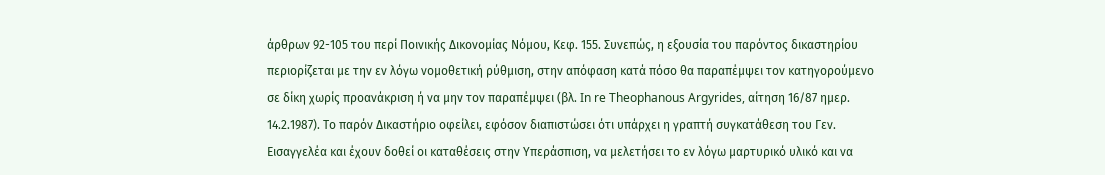άρθρων 92-105 του περί Ποινικής Δικονομίας Νόμου, Κεφ. 155. Συνεπώς, η εξουσία του παρόντος δικαστηρίου περιορίζεται με την εν λόγω νομοθετική ρύθμιση, στην απόφαση κατά πόσο θα παραπέμψει τον κατηγορούμενο σε δίκη χωρίς προανάκριση ή να μην τον παραπέμψει (βλ. In re Theophanous Argyrides, αίτηση 16/87 ημερ. 14.2.1987). Το παρόν Δικαστήριο οφείλει, εφόσον διαπιστώσει ότι υπάρχει η γραπτή συγκατάθεση του Γεν. Εισαγγελέα και έχουν δοθεί οι καταθέσεις στην Υπεράσπιση, να μελετήσει το εν λόγω μαρτυρικό υλικό και να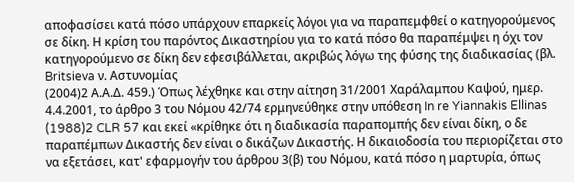αποφασίσει κατά πόσο υπάρχουν επαρκείς λόγοι για να παραπεμφθεί ο κατηγορούμενος σε δίκη. Η κρίση του παρόντος Δικαστηρίου για το κατά πόσο θα παραπέμψει η όχι τον κατηγορούμενο σε δίκη δεν εφεσιβάλλεται, ακριβώς λόγω της φύσης της διαδικασίας (βλ. Britsieva ν. Αστυνομίας
(2004)2 Α.Α.Δ. 459.) Όπως λέχθηκε και στην αίτηση 31/2001 Χαράλαμπου Καψού, ημερ. 4.4.2001, το άρθρο 3 του Νόμου 42/74 ερμηνεύθηκε στην υπόθεση In re Yiannakis Ellinas
(1988)2 CLR 57 και εκεί «κρίθηκε ότι η διαδικασία παραπομπής δεν είναι δίκη, ο δε παραπέμπων Δικαστής δεν είναι ο δικάζων Δικαστής. Η δικαιοδοσία του περιορίζεται στο να εξετάσει, κατ' εφαρμογήν του άρθρου 3(β) του Νόμου, κατά πόσο η μαρτυρία, όπως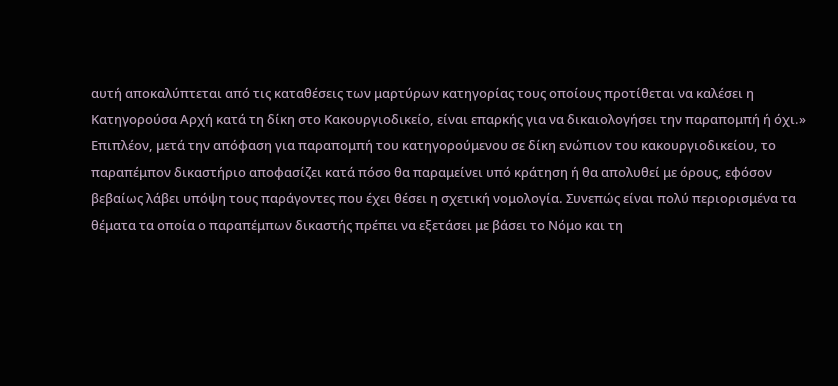αυτή αποκαλύπτεται από τις καταθέσεις των μαρτύρων κατηγορίας τους οποίους προτίθεται να καλέσει η Κατηγορούσα Αρχή κατά τη δίκη στο Κακουργιοδικείο, είναι επαρκής για να δικαιολογήσει την παραπομπή ή όχι.» Επιπλέον, μετά την απόφαση για παραπομπή του κατηγορούμενου σε δίκη ενώπιον του κακουργιοδικείου, το παραπέμπον δικαστήριο αποφασίζει κατά πόσο θα παραμείνει υπό κράτηση ή θα απολυθεί με όρους, εφόσον βεβαίως λάβει υπόψη τους παράγοντες που έχει θέσει η σχετική νομολογία. Συνεπώς είναι πολύ περιορισμένα τα θέματα τα οποία ο παραπέμπων δικαστής πρέπει να εξετάσει με βάσει το Νόμο και τη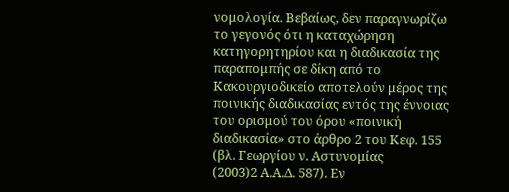νομολογία. Βεβαίως, δεν παραγνωρίζω το γεγονός ότι η καταχώρηση κατηγορητηρίου και η διαδικασία της παραπομπής σε δίκη από το Κακουργιοδικείο αποτελούν μέρος της ποινικής διαδικασίας εντός της έννοιας του ορισμού του όρου «ποινική διαδικασία» στο άρθρο 2 του Κεφ. 155 (βλ. Γεωργίου ν. Αστυνομίας
(2003)2 Α.Α.Δ. 587). Εν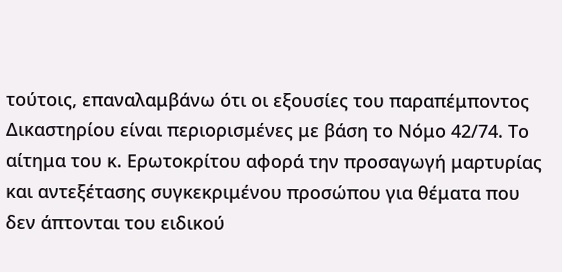τούτοις, επαναλαμβάνω ότι οι εξουσίες του παραπέμποντος Δικαστηρίου είναι περιορισμένες με βάση το Νόμο 42/74. Το αίτημα του κ. Ερωτοκρίτου αφορά την προσαγωγή μαρτυρίας και αντεξέτασης συγκεκριμένου προσώπου για θέματα που δεν άπτονται του ειδικού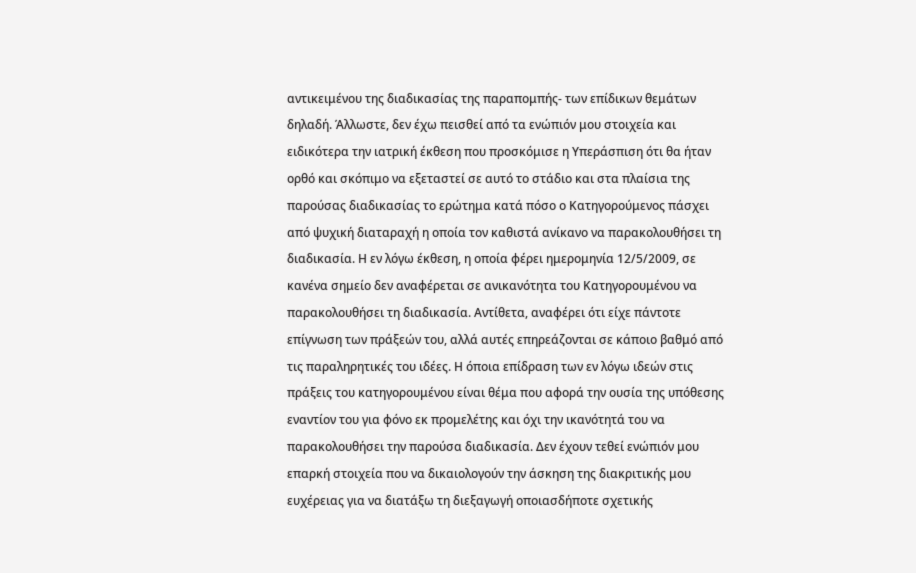αντικειμένου της διαδικασίας της παραπομπής- των επίδικων θεμάτων δηλαδή. Άλλωστε, δεν έχω πεισθεί από τα ενώπιόν μου στοιχεία και ειδικότερα την ιατρική έκθεση που προσκόμισε η Υπεράσπιση ότι θα ήταν ορθό και σκόπιμο να εξεταστεί σε αυτό το στάδιο και στα πλαίσια της παρούσας διαδικασίας το ερώτημα κατά πόσο ο Κατηγορούμενος πάσχει από ψυχική διαταραχή η οποία τον καθιστά ανίκανο να παρακολουθήσει τη διαδικασία. Η εν λόγω έκθεση, η οποία φέρει ημερομηνία 12/5/2009, σε κανένα σημείο δεν αναφέρεται σε ανικανότητα του Κατηγορουμένου να παρακολουθήσει τη διαδικασία. Αντίθετα, αναφέρει ότι είχε πάντοτε επίγνωση των πράξεών του, αλλά αυτές επηρεάζονται σε κάποιο βαθμό από τις παραληρητικές του ιδέες. Η όποια επίδραση των εν λόγω ιδεών στις πράξεις του κατηγορουμένου είναι θέμα που αφορά την ουσία της υπόθεσης εναντίον του για φόνο εκ προμελέτης και όχι την ικανότητά του να παρακολουθήσει την παρούσα διαδικασία. Δεν έχουν τεθεί ενώπιόν μου επαρκή στοιχεία που να δικαιολογούν την άσκηση της διακριτικής μου ευχέρειας για να διατάξω τη διεξαγωγή οποιασδήποτε σχετικής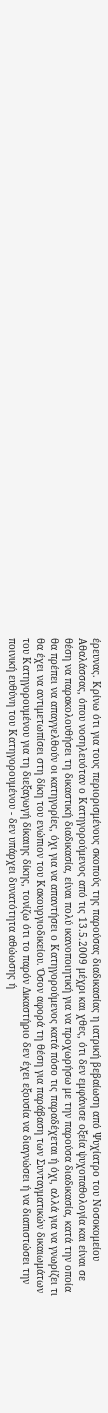έρευνας. Κρίνω ότι για τους περιορισμένους σκοπούς της παρούσας διαδικασίας η ιατρική βεβαίωση από Ψυχίατρο του Νοσοκομείου Αθαλάσσας, όπου νοσηλευόταν ο Κατηγορούμενος από τις 13.5.2009 μέχρι και χθες, ότι δεν εμφάνισε οξεία ψυχοπαθολογία και είναι σε θέση να παρακολουθήσει τη δικαστική διαδικασία, είναι πολύ ικανοποιητική για να προχωρήσω με την παρούσα διαδικασία, κατά την οποία θα πρέπει να απαγγελθούν οι κατηγορίες, όχι για να απαντήσει ο Κατηγορούμενος κατά πόσο τις παραδέχεται ή όχι, αλλά για να γνωρίζει τι θα έχει να αντιμετωπίσει στη δίκη του ενώπιον του Κακουργιοδικείου. Όσον αφορά τη θέση για παράβαση των Συνταγματικών δικαιωμάτων του Κατηγορουμένου για τη διεξαγωγή δίκαιης δίκης, τονίζω ότι το παρόν Δικαστήριο δεν έχει εξουσία να διαγνώσει ή να διαπιστώσει την ποινική ευθύνη του Κατηγορουμένου - δεν υπάρχει δυνατότητα αθώωσης ή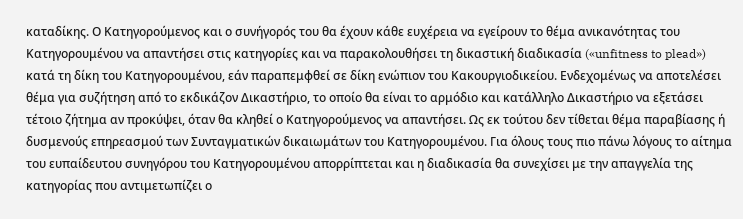καταδίκης. Ο Κατηγορούμενος και ο συνήγορός του θα έχουν κάθε ευχέρεια να εγείρουν το θέμα ανικανότητας του Κατηγορουμένου να απαντήσει στις κατηγορίες και να παρακολουθήσει τη δικαστική διαδικασία («unfitness to plead») κατά τη δίκη του Κατηγορουμένου, εάν παραπεμφθεί σε δίκη ενώπιον του Κακουργιοδικείου. Ενδεχομένως να αποτελέσει θέμα για συζήτηση από το εκδικάζον Δικαστήριο, το οποίο θα είναι το αρμόδιο και κατάλληλο Δικαστήριο να εξετάσει τέτοιο ζήτημα αν προκύψει, όταν θα κληθεί ο Κατηγορούμενος να απαντήσει. Ως εκ τούτου δεν τίθεται θέμα παραβίασης ή δυσμενούς επηρεασμού των Συνταγματικών δικαιωμάτων του Κατηγορουμένου. Για όλους τους πιο πάνω λόγους το αίτημα του ευπαίδευτου συνηγόρου του Κατηγορουμένου απορρίπτεται και η διαδικασία θα συνεχίσει με την απαγγελία της κατηγορίας που αντιμετωπίζει ο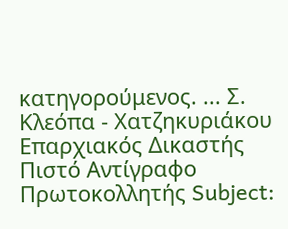κατηγορούμενος. ... Σ. Κλεόπα - Χατζηκυριάκου Επαρχιακός Δικαστής Πιστό Αντίγραφο Πρωτοκολλητής Subject: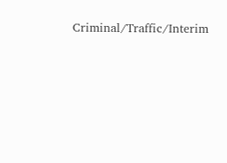Criminal/Traffic/Interim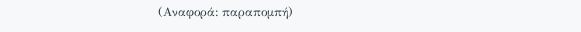(Αναφορά: παραπομπή)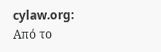cylaw.org: Από το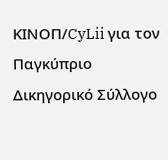ΚΙΝOΠ/CyLii για τον Παγκύπριο Δικηγορικό Σύλλογο